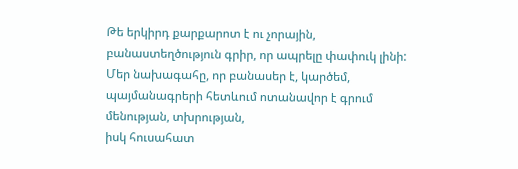Թե երկիրդ քարքարոտ է ու չորային,
բանաստեղծություն գրիր, որ ապրելը փափուկ լինի:
Մեր նախագահը, որ բանասեր է, կարծեմ,
պայմանագրերի հետևում ոտանավոր է գրում
մենության, տխրության,
իսկ հուսահատ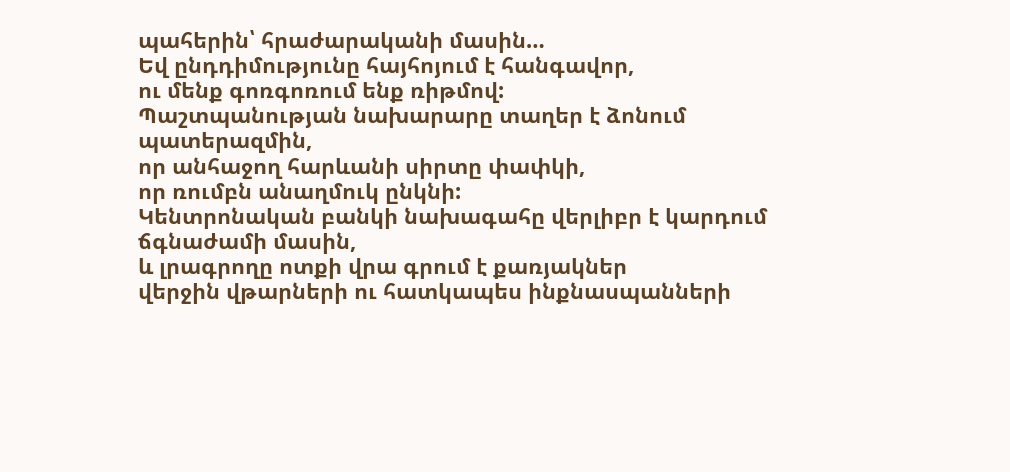պահերին՝ հրաժարականի մասին…
Եվ ընդդիմությունը հայհոյում է հանգավոր,
ու մենք գոռգոռում ենք ռիթմով:
Պաշտպանության նախարարը տաղեր է ձոնում
պատերազմին,
որ անհաջող հարևանի սիրտը փափկի,
որ ռումբն անաղմուկ ընկնի:
Կենտրոնական բանկի նախագահը վերլիբր է կարդում
ճգնաժամի մասին,
և լրագրողը ոտքի վրա գրում է քառյակներ
վերջին վթարների ու հատկապես ինքնասպանների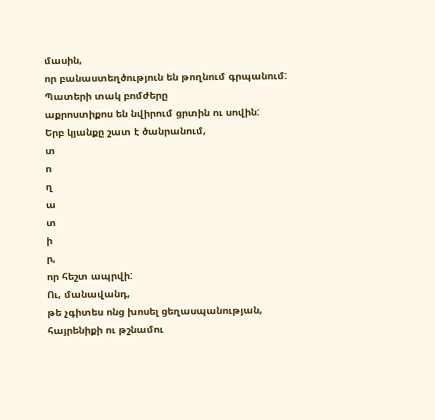մասին,
որ բանաստեղծություն են թողնում գրպանում:
Պատերի տակ բոմժերը
աքրոստիքոս են նվիրում ցրտին ու սովին:
Երբ կյանքը շատ է ծանրանում,
տ
ո
ղ
ա
տ
ի
ր,
որ հեշտ ապրվի:
Ու, մանավանդ,
թե չգիտես ոնց խոսել ցեղասպանության,
հայրենիքի ու թշնամու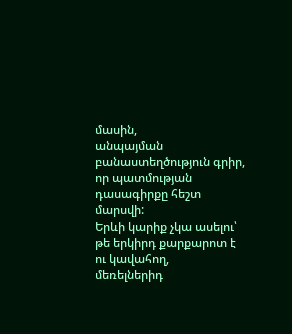մասին,
անպայման բանաստեղծություն գրիր,
որ պատմության դասագիրքը հեշտ մարսվի:
Երևի կարիք չկա ասելու՝
թե երկիրդ քարքարոտ է ու կավահող,
մեռելներիդ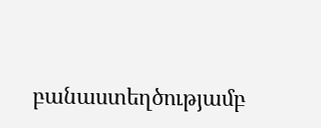բանաստեղծությամբ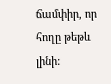ճամփիր, որ
հողը թեթև լինի: